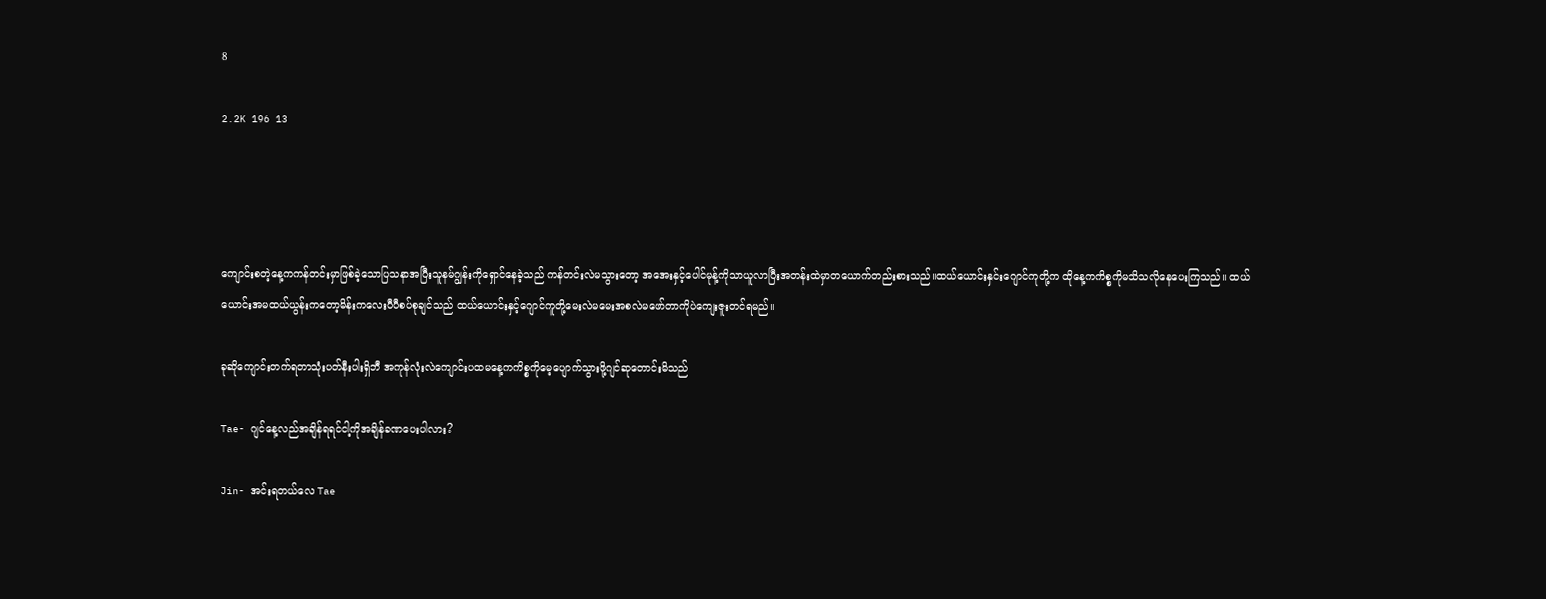8

2.2K 196 13




ကျောင်းစတဲ့နေ့ကကန်တင်းမှာဖြစ်ခဲ့သောပြသနာအပြီးသူနမ်ဂျွန်းကိုရှောင်နေခဲ့သည် ကန်တင်းလဲမသွားတော့ အအေးနှင့်ပေါင်မုန့်ကိုသာယူလာပြီးအတန်းထဲမှာတယောက်တည်းစားသည်။ထယ်ယောင်းနှင်းဂျောင်ကုတို့က ထိုနေ့ကကိစ္စကိုမသိသလိုနေပေးကြသည်။ ထယ်ယောင်းအမထယ်ယွန်းကတော့မိန်းကလေးပီပီစပ်စုချင်သည် ထယ်ယောင်းနှင့်ဂျောင်ကူတို့မေးလဲမမေးအစလဲမဖော်တာကိုပဲကျေးဇူးတင်ရမည်။

ခုဆိုကျောင်းတက်ရတာသုံးပတ်နီးပါးရှိဘီ အကုန်လုံးလဲကျောင်းပထမနေ့ကကိစ္စကိုမေ့ပျောက်သွားဖို့ဂျင်ဆုတောင်းမိသည်

Tae- ဂျင်နေ့လည်အချိန်ရရင်ငါ့ကိုအချိန်ခဏပေးပါလား?

Jin- အင်းရတယ်လေ Tae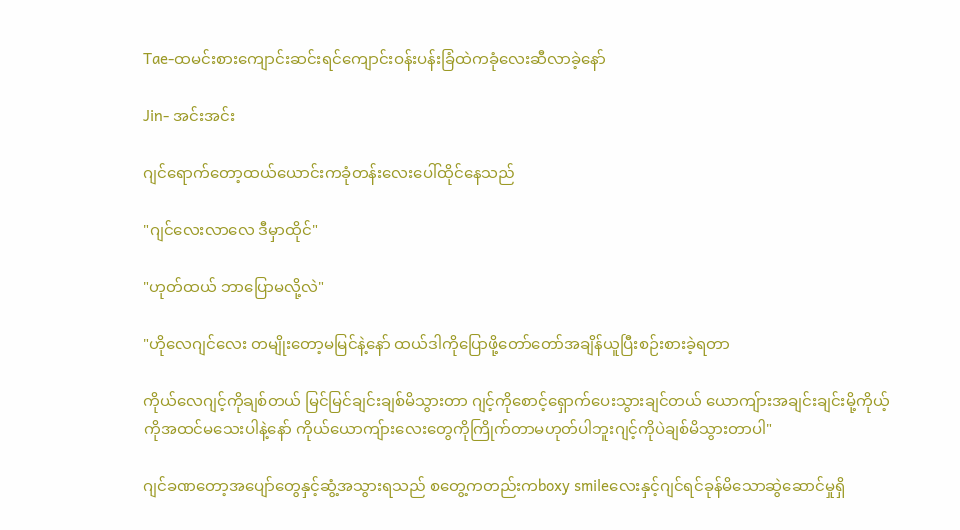Tae-ထမင်းစားကျောင်းဆင်းရင်ကျောင်းဝန်းပန်းခြံထဲကခုံလေးဆီလာခဲ့နော်

Jin- အင်းအင်း

ဂျင်ရောက်တော့ထယ်ယောင်းကခုံတန်းလေးပေါ်ထိုင်နေသည်

"ဂျင်လေးလာလေ ဒီမှာထိုင်"

"ဟုတ်ထယ် ဘာပြောမလို့လဲ"

"ဟိုလေဂျင်လေး တမျိုးတော့မမြင်နဲ့နော် ထယ်ဒါကိုပြောဖို့တော်တော်အချိန်ယူပြီးစဉ်းစားခဲ့ရတာ

ကိုယ်လေဂျင့်ကိုချစ်တယ် မြင်မြင်ချင်းချစ်မိသွားတာ ဂျင့်ကိုစောင့်ရှောက်ပေးသွားချင်တယ် ယောကျ်ားအချင်းချင်းမို့ကိုယ့်ကိုအထင်မသေးပါနဲ့နော် ကိုယ်ယောကျ်ားလေးတွေကိုကြိုက်တာမဟုတ်ပါဘူးဂျင့်ကိုပဲချစ်မိသွားတာပါ"

ဂျင်ခဏတော့အပျော်တွေနှင့်ဆွံ့အသွားရသည် စတွေ့ကတည်းကboxy smileလေးနှင့်ဂျင်ရင်ခုန်မိသောဆွဲဆောင်မှုရှိ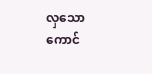လှသောကောင်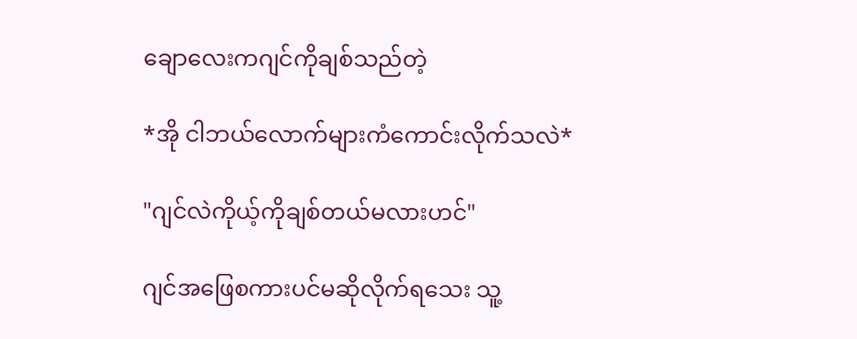ချောလေးကဂျင်ကိုချစ်သည်တဲ့

*အို ငါဘယ်လောက်များကံကောင်းလိုက်သလဲ*

"ဂျင်လဲကိုယ့်ကိုချစ်တယ်မလားဟင်"

ဂျင်အဖြေစကားပင်မဆိုလိုက်ရသေး သူ့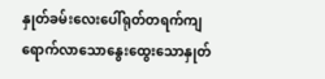နှုတ်ခမ်းလေးပေါ်ရုတ်တရက်ကျရောက်လာသောနွေးထွေးသောနှုတ်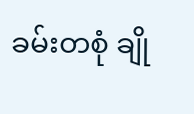ခမ်းတစုံ ချို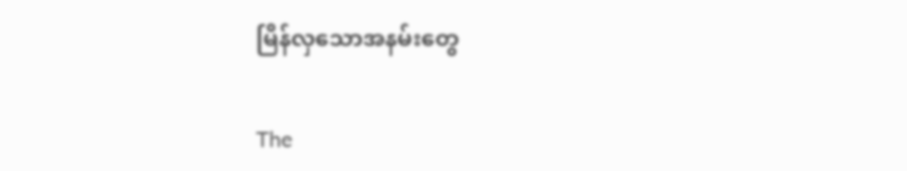မြိန်လှသောအနမ်းတွေ

The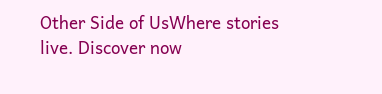Other Side of UsWhere stories live. Discover now